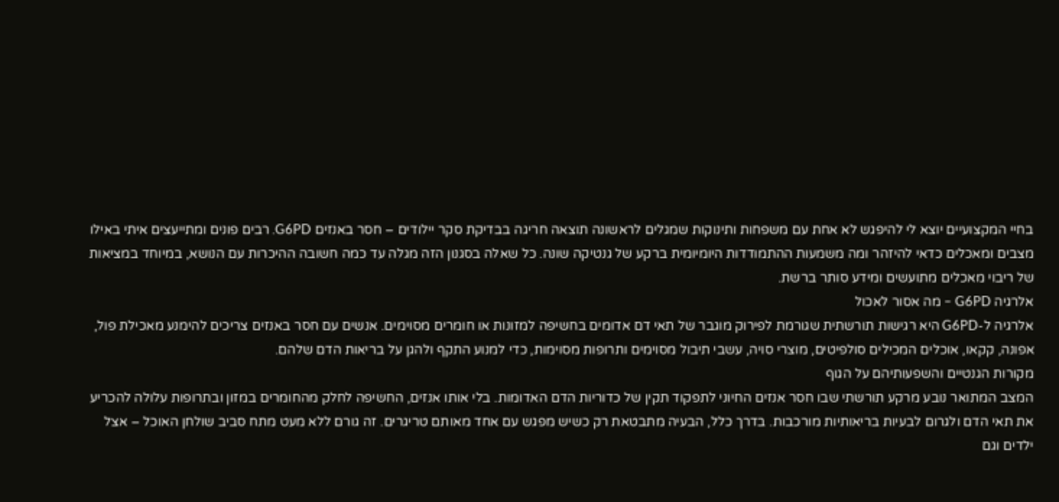בחיי המקצועיים יוצא לי להיפגש לא אחת עם משפחות ותינוקות שמגלים לראשונה תוצאה חריגה בבדיקת סקר יילודים – חסר באנזים G6PD. רבים פונים ומתייעצים איתי באילו מצבים ומאכלים כדאי להיזהר ומה משמעות ההתמודדות היומיומית ברקע של גנטיקה שונה. כל שאלה בסגנון הזה מגלה עד כמה חשובה ההיכרות עם הנושא, במיוחד במציאות של ריבוי מאכלים מתועשים ומידע סותר ברשת.
אלרגיה G6PD – מה אסור לאכול
אלרגיה ל-G6PD היא רגישות תורשתית שגורמת לפירוק מוגבר של תאי דם אדומים בחשיפה למזונות או חומרים מסוימים. אנשים עם חסר באנזים צריכים להימנע מאכילת פול, אפונה, קקאו, אוכלים המכילים סולפיטים, מוצרי סויה, עשבי תיבול מסוימים ותרופות מסוימות, כדי למנוע התקף ולהגן על בריאות הדם שלהם.
מקורות הגנטיים והשפעותיהם על הגוף
המצב המתואר נובע מרקע תורשתי שבו חסר אנזים החיוני לתפקוד תקין של כדוריות הדם האדומות. בלי אותו אנזים, החשיפה לחלק מהחומרים במזון ובתרופות עלולה להכריע את תאי הדם ולגרום לבעיות בריאותיות מורכבות. בדרך כלל, הבעיה מתבטאת רק כשיש מפגש עם אחד מאותם טריגרים. זה גורם ללא מעט מתח סביב שולחן האוכל – אצל ילדים וגם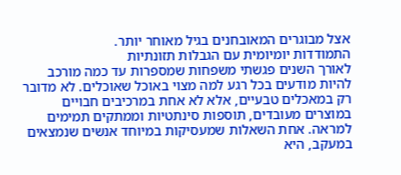אצל מבוגרים המאובחנים בגיל מאוחר יותר.
התמודדות יומיומית עם הגבלות תזונתיות
לאורך השנים פגשתי משפחות שמספרות עד כמה מורכב להיות מודעים בכל רגע למה מצוי באוכל שאוכלים. לא מדובר רק במאכלים טבעיים, אלא לא אחת במרכיבים חבויים במוצרים מעובדים, תוספות סינתטיות וממתקים תמימים למראה. אחת השאלות שמעסיקות במיוחד אנשים שנמצאים במעקב, היא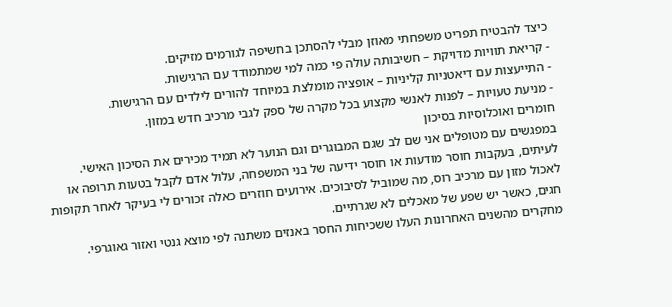כיצד להבטיח תפריט משפחתי מאוזן מבלי להסתכן בחשיפה לגורמים מזיקים.
- קריאת תוויות מדויקת – חשיבותה עולה פי כמה למי שמתמודד עם הרגישות.
- התייעצות עם דיאטניות קליניות – אופציה מומלצת במיוחד להורים לילדים עם הרגישות.
- מניעת טעויות – לפנות לאנשי מקצוע בכל מקרה של ספק לגבי מרכיב חדש במזון.
חומרים ואוכלוסיות בסיכון
במפגשים עם מטופלים אני שם לב שגם המבוגרים וגם הנוער לא תמיד מכירים את הסיכון האישי. לעיתים, בעקבות חוסר מודעות או חוסר ידיעה של בני המשפחה, עלול אדם לקבל בטעות תרופה או לאכול מזון עם מרכיב רוס, מה שמוביל לסיבוכים. אירועים חוזרים כאלה זכורים לי בעיקר לאחר תקופות חגים, כאשר יש שפע של מאכלים לא שגרתיים.
מחקרים מהשנים האחרונות העלו ששכיחות החסר באנזים משתנה לפי מוצא גנטי ואזור גאוגרפי.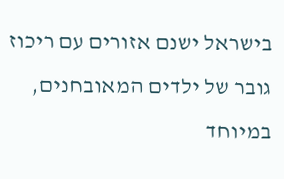בישראל ישנם אזורים עם ריכוז גובר של ילדים המאובחנים, במיוחד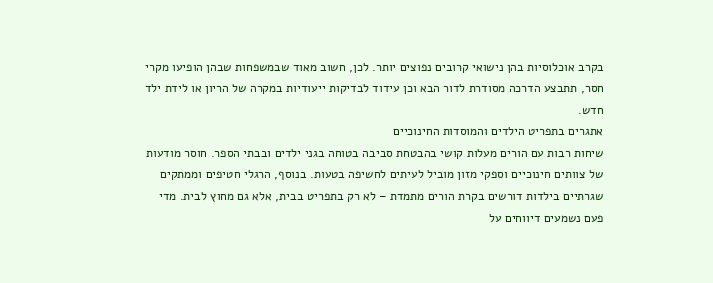בקרב אוכלוסיות בהן נישואי קרובים נפוצים יותר. לכן, חשוב מאוד שבמשפחות שבהן הופיעו מקרי חסר, תתבצע הדרכה מסודרת לדור הבא וכן עידוד לבדיקות ייעודיות במקרה של הריון או לידת ילד חדש.
אתגרים בתפריט הילדים והמוסדות החינוכיים
שיחות רבות עם הורים מעלות קושי בהבטחת סביבה בטוחה בגני ילדים ובבתי הספר. חוסר מודעות של צוותים חינוכיים וספקי מזון מוביל לעיתים לחשיפה בטעות. בנוסף, הרגלי חטיפים וממתקים שגרתיים בילדות דורשים בקרת הורים מתמדת – לא רק בתפריט בבית, אלא גם מחוץ לבית. מדי פעם נשמעים דיווחים על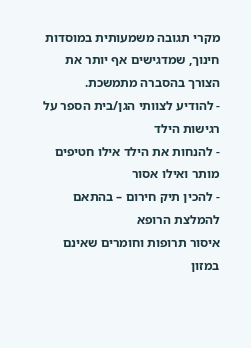מקרי תגובה משמעותית במוסדות חינוך, שמדגישים אף יותר את הצורך בהסברה מתמשכת.
- להודיע לצוותי הגן/בית הספר על רגישות הילד
- להנחות את הילד אילו חטיפים מותר ואילו אסור
- להכין תיק חירום – בהתאם להמלצת הרופא
איסור תרופות וחומרים שאינם במזון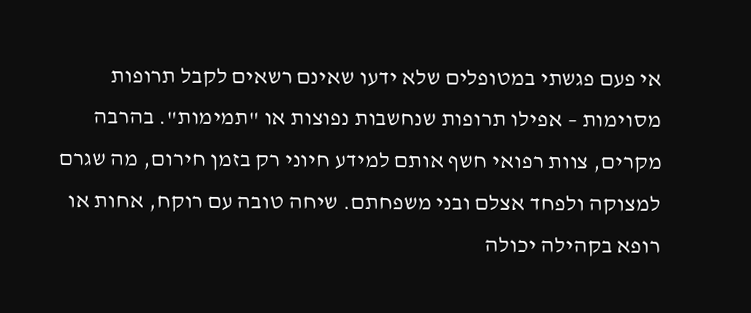אי פעם פגשתי במטופלים שלא ידעו שאינם רשאים לקבל תרופות מסוימות – אפילו תרופות שנחשבות נפוצות או "תמימות". בהרבה מקרים, צוות רפואי חשף אותם למידע חיוני רק בזמן חירום, מה שגרם למצוקה ולפחד אצלם ובני משפחתם. שיחה טובה עם רוקח, אחות או רופא בקהילה יכולה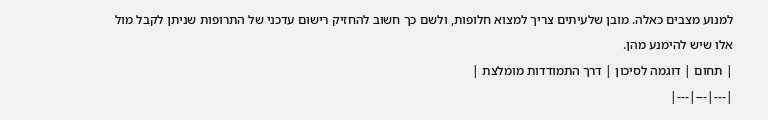למנוע מצבים כאלה. מובן שלעיתים צריך למצוא חלופות, ולשם כך חשוב להחזיק רישום עדכני של התרופות שניתן לקבל מול אלו שיש להימנע מהן.
| תחום | דוגמה לסיכון | דרך התמודדות מומלצת |
|---|---|---|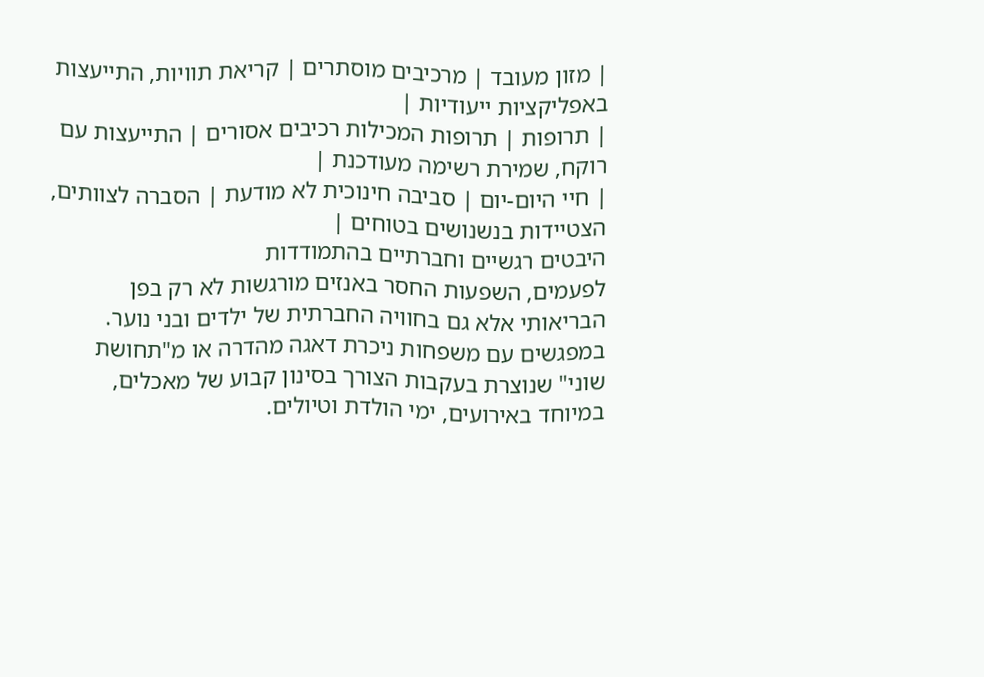| מזון מעובד | מרכיבים מוסתרים | קריאת תוויות, התייעצות באפליקציות ייעודיות |
| תרופות | תרופות המכילות רכיבים אסורים | התייעצות עם רוקח, שמירת רשימה מעודכנת |
| חיי היום-יום | סביבה חינוכית לא מודעת | הסברה לצוותים, הצטיידות בנשנושים בטוחים |
היבטים רגשיים וחברתיים בהתמודדות
לפעמים, השפעות החסר באנזים מורגשות לא רק בפן הבריאותי אלא גם בחוויה החברתית של ילדים ובני נוער. במפגשים עם משפחות ניכרת דאגה מהדרה או מ"תחושת שוני" שנוצרת בעקבות הצורך בסינון קבוע של מאכלים, במיוחד באירועים, ימי הולדת וטיולים.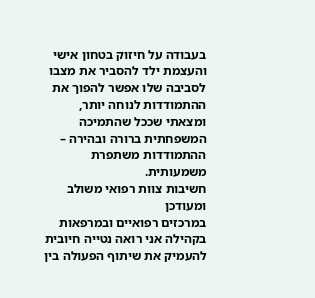בעבודה על חיזוק בטחון אישי והעצמת ילד להסביר את מצבו לסביבה שלו אפשר להפוך את ההתמודדות לנוחה יותר, ומצאתי שככל שהתמיכה המשפחתית ברורה ובהירה – ההתמודדות משתפרת משמעותית.
חשיבות צוות רפואי משולב ומעודכן
במרכזים רפואיים ובמרפאות בקהילה אני רואה נטייה חיובית להעמיק את שיתוף הפעולה בין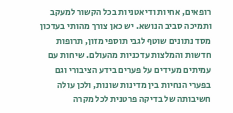רופאים, אחיות ודיאטניות בכל הקשור למעקב ותמיכה סביב הנושא. יש כאן צורך מהותי בעדכון מסד נתונים שוטף לגבי תוספי מזון, תרופות חדשות והמלצות עדכניות מהעולם. שיחות עם עמיתים מעידים על פערים בידע הציבורי וגם בפערי הנחיות בין מדינות שונות, ולכן עולה חשיבותה של בדיקה פרטנית לכל מקרה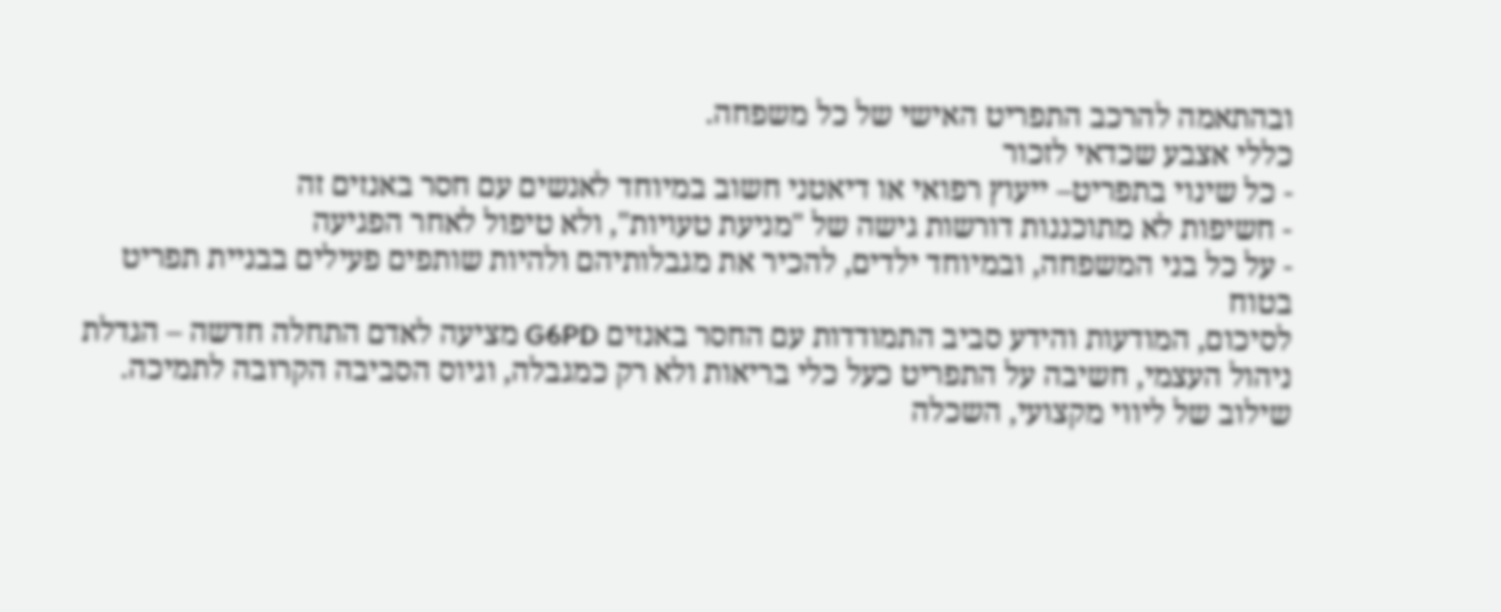ובהתאמה להרכב התפריט האישי של כל משפחה.
כללי אצבע שכדאי לזכור
- כל שינוי בתפריט– ייעוץ רפואי או דיאטני חשוב במיוחד לאנשים עם חסר באנזים זה
- חשיפות לא מתוכננות דורשות גישה של "מניעת טעויות", ולא טיפול לאחר הפגיעה
- על כל בני המשפחה, ובמיוחד ילדים, להכיר את מגבלותיהם ולהיות שותפים פעילים בבניית תפריט בטוח
לסיכום, המודעות והידע סביב התמודדות עם החסר באנזים G6PD מציעה לאדם התחלה חדשה – הגדלת ניהול העצמי, חשיבה על התפריט כעל כלי בריאות ולא רק כמגבלה, וגיוס הסביבה הקרובה לתמיכה. שילוב של ליווי מקצועי, השכלה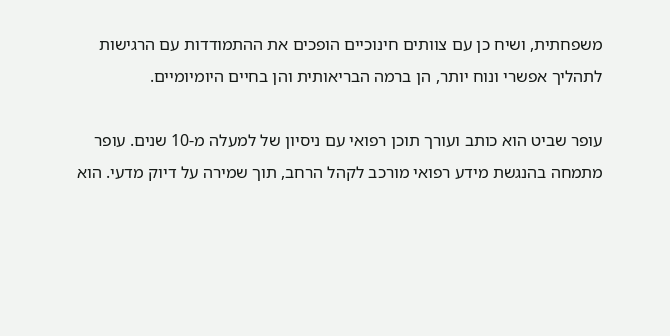משפחתית, ושיח כן עם צוותים חינוכיים הופכים את ההתמודדות עם הרגישות לתהליך אפשרי ונוח יותר, הן ברמה הבריאותית והן בחיים היומיומיים.

עופר שביט הוא כותב ועורך תוכן רפואי עם ניסיון של למעלה מ-10 שנים. עופר מתמחה בהנגשת מידע רפואי מורכב לקהל הרחב, תוך שמירה על דיוק מדעי. הוא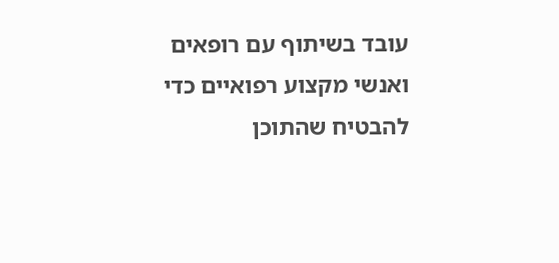עובד בשיתוף עם רופאים ואנשי מקצוע רפואיים כדי להבטיח שהתוכן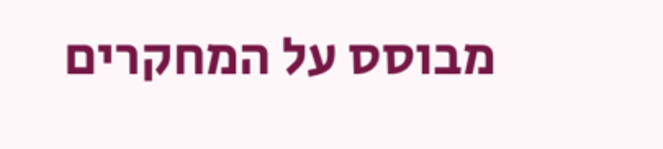מבוסס על המחקרים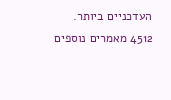העדכניים ביותר.
4512 מאמרים נוספים